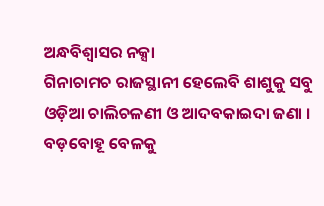ଅନ୍ଧବିଶ୍ୱାସର ନକ୍ସା
ଗିନାଚାମଚ ରାଜସ୍ଥାନୀ ହେଲେବି ଶାଶୁକୁ ସବୁ ଓଡ଼ିଆ ଚାଲିଚଳଣୀ ଓ ଆଦବକାଇଦା ଜଣା । ବଡ଼ବୋହୂ ବେଳକୁ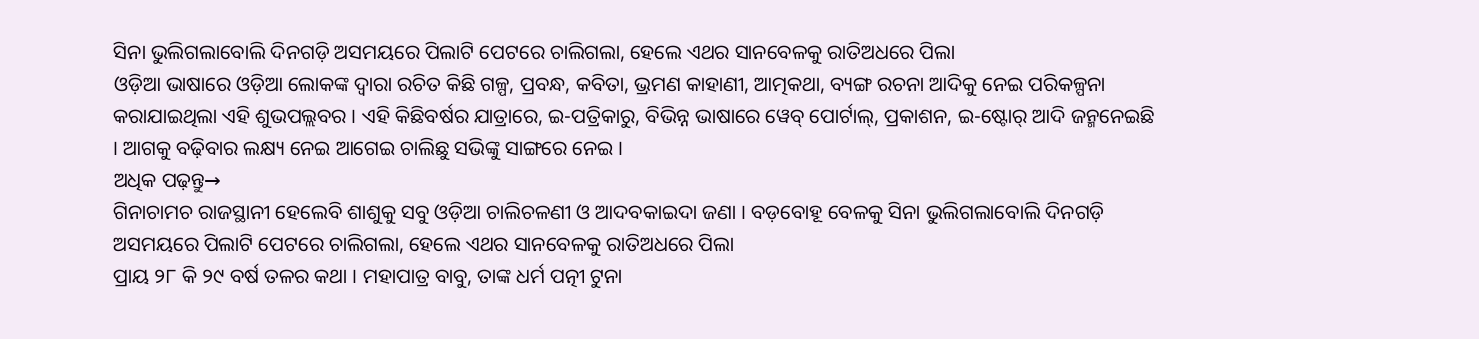ସିନା ଭୁଲିଗଲାବୋଲି ଦିନଗଡ଼ି ଅସମୟରେ ପିଲାଟି ପେଟରେ ଚାଲିଗଲା, ହେଲେ ଏଥର ସାନବେଳକୁ ରାତିଅଧରେ ପିଲା
ଓଡ଼ିଆ ଭାଷାରେ ଓଡ଼ିଆ ଲୋକଙ୍କ ଦ୍ୱାରା ରଚିତ କିଛି ଗଳ୍ପ, ପ୍ରବନ୍ଧ, କବିତା, ଭ୍ରମଣ କାହାଣୀ, ଆତ୍ମକଥା, ବ୍ୟଙ୍ଗ ରଚନା ଆଦିକୁ ନେଇ ପରିକଳ୍ପନା କରାଯାଇଥିଲା ଏହି ଶୁଭପଲ୍ଲବର । ଏହି କିଛିବର୍ଷର ଯାତ୍ରାରେ, ଇ-ପତ୍ରିକାରୁ, ବିଭିନ୍ନ ଭାଷାରେ ୱେବ୍ ପୋର୍ଟାଲ୍, ପ୍ରକାଶନ, ଇ-ଷ୍ଟୋର୍ ଆଦି ଜନ୍ମନେଇଛି । ଆଗକୁ ବଢ଼ିବାର ଲକ୍ଷ୍ୟ ନେଇ ଆଗେଇ ଚାଲିଛୁ ସଭିଙ୍କୁ ସାଙ୍ଗରେ ନେଇ ।
ଅଧିକ ପଢ଼ନ୍ତୁ→
ଗିନାଚାମଚ ରାଜସ୍ଥାନୀ ହେଲେବି ଶାଶୁକୁ ସବୁ ଓଡ଼ିଆ ଚାଲିଚଳଣୀ ଓ ଆଦବକାଇଦା ଜଣା । ବଡ଼ବୋହୂ ବେଳକୁ ସିନା ଭୁଲିଗଲାବୋଲି ଦିନଗଡ଼ି ଅସମୟରେ ପିଲାଟି ପେଟରେ ଚାଲିଗଲା, ହେଲେ ଏଥର ସାନବେଳକୁ ରାତିଅଧରେ ପିଲା
ପ୍ରାୟ ୨୮ କି ୨୯ ବର୍ଷ ତଳର କଥା । ମହାପାତ୍ର ବାବୁ, ତାଙ୍କ ଧର୍ମ ପତ୍ନୀ ଟୁନା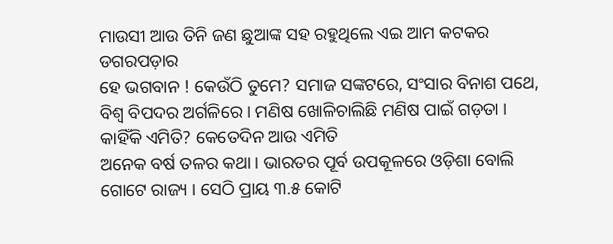ମାଉସୀ ଆଉ ତିନି ଜଣ ଛୁଆଙ୍କ ସହ ରହୁଥିଲେ ଏଇ ଆମ କଟକର ଡଗରପଡ଼ାର
ହେ ଭଗବାନ ! କେଉଁଠି ତୁମେ? ସମାଜ ସଙ୍କଟରେ, ସଂସାର ବିନାଶ ପଥେ, ବିଶ୍ୱ ବିପଦର ଅର୍ଗଳିରେ । ମଣିଷ ଖୋଳିଚାଲିଛି ମଣିଷ ପାଇଁ ଗଡ଼ତା । କାହିଁକି ଏମିତି? କେତେଦିନ ଆଉ ଏମିତି
ଅନେକ ବର୍ଷ ତଳର କଥା । ଭାରତର ପୂର୍ବ ଉପକୂଳରେ ଓଡ଼ିଶା ବୋଲି ଗୋଟେ ରାଜ୍ୟ । ସେଠି ପ୍ରାୟ ୩.୫ କୋଟି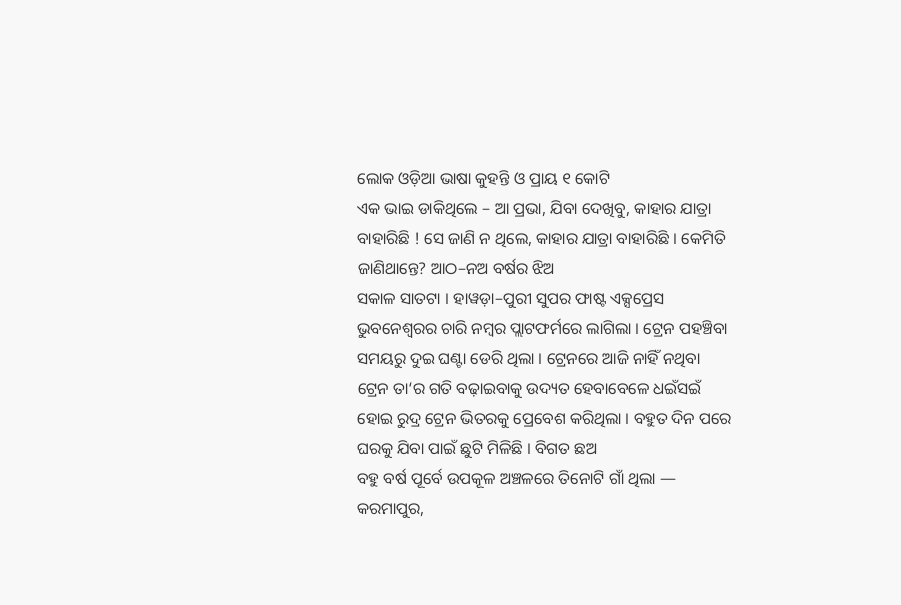ଲୋକ ଓଡ଼ିଆ ଭାଷା କୁହନ୍ତି ଓ ପ୍ରାୟ ୧ କୋଟି
ଏକ ଭାଇ ଡାକିଥିଲେ – ଆ ପ୍ରଭା, ଯିବା ଦେଖିବୁ, କାହାର ଯାତ୍ରା ବାହାରିଛି ! ସେ ଜାଣି ନ ଥିଲେ, କାହାର ଯାତ୍ରା ବାହାରିଛି । କେମିତି ଜାଣିଥାନ୍ତେ? ଆଠ–ନଅ ବର୍ଷର ଝିଅ
ସକାଳ ସାତଟା । ହାୱଡ଼ା–ପୁରୀ ସୁପର ଫାଷ୍ଟ ଏକ୍ସପ୍ରେସ ଭୁବନେଶ୍ୱରର ଚାରି ନମ୍ବର ପ୍ଲାଟଫର୍ମରେ ଲାଗିଲା । ଟ୍ରେନ ପହଞ୍ଚିବା ସମୟରୁ ଦୁଇ ଘଣ୍ଟା ଡେରି ଥିଲା । ଟ୍ରେନରେ ଆଜି ନାହିଁ ନଥିବା
ଟ୍ରେନ ତା‘ର ଗତି ବଢ଼ାଇବାକୁ ଉଦ୍ୟତ ହେବାବେଳେ ଧଇଁସଇଁ ହୋଇ ରୁଦ୍ର ଟ୍ରେନ ଭିତରକୁ ପ୍ରେବେଶ କରିଥିଲା । ବହୁତ ଦିନ ପରେ ଘରକୁ ଯିବା ପାଇଁ ଛୁଟି ମିଳିଛି । ବିଗତ ଛଅ
ବହୁ ବର୍ଷ ପୂର୍ବେ ଉପକୂଳ ଅଞ୍ଚଳରେ ତିନୋଟି ଗାଁ ଥିଲା — କରମାପୁର,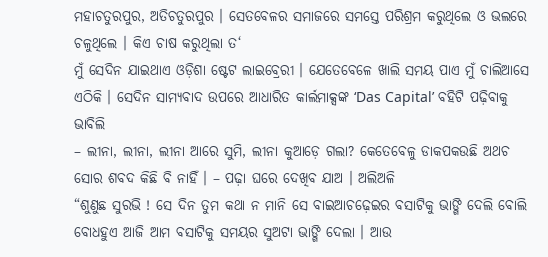ମହାଚତୁରପୁର, ଅତିଚତୁରପୁର । ସେତବେଳର ସମାଜରେ ସମସ୍ତେ ପରିଶ୍ରମ କରୁଥିଲେ ଓ ଭଲରେ ଚଳୁଥିଲେ । କିଏ ଚାଷ କରୁଥିଲା ତ‘
ମୁଁ ସେଦିନ ଯାଇଥାଏ ଓଡ଼ିଶା ଷ୍ଟେଟ ଲାଇବ୍ରେରୀ । ଯେତେବେଳେ ଖାଲି ସମୟ ପାଏ ମୁଁ ଚାଲିଆସେ ଏଠିକି । ସେଦିନ ସାମ୍ୟବାଦ ଉପରେ ଆଧାରିତ କାର୍ଲମାକ୍ସଙ୍କ ‘Das Capital’ ବହିଟି ପଢ଼ିବାକୁ ଭାବିଲି
– ଲୀନା, ଲୀନା, ଲୀନା ଆରେ ସୁମି, ଲୀନା କୁଆଡ଼େ ଗଲା? କେତେବେଳୁ ଡାକପକଉଛି ଅଥଚ ସୋର ଶବଦ କିଛି ବି ନାହିଁ । – ପଢ଼ା ଘରେ ଦେଖିବ ଯାଅ । ଅଲିଅଳି
“ଶୁଣୁଛ ସୁରଭି ! ସେ ଦିନ ତୁମ କଥା ନ ମାନି ସେ ବାଇଆଚଢ଼େଇର ବସାଟିକୁ ଭାଙ୍ଗି ଦେଲି ବୋଲି ବୋଧହୁଏ ଆଜି ଆମ ବସାଟିକୁ ସମୟର ସୁଅଟା ଭାଙ୍ଗି ଦେଲା । ଆଉ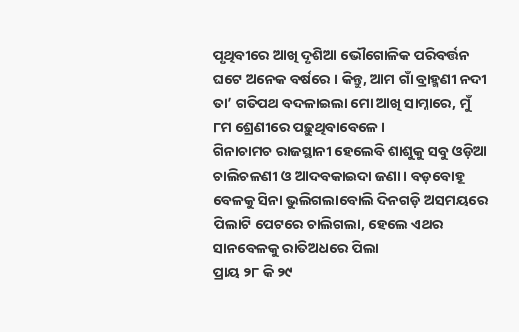ପୃଥିବୀରେ ଆଖି ଦୃଶିଆ ଭୌଗୋଳିକ ପରିବର୍ତ୍ତନ ଘଟେ ଅନେକ ବର୍ଷରେ । କିନ୍ତୁ, ଆମ ଗାଁ ବ୍ରାହ୍ମଣୀ ନଦୀ ତା’ ଗତିପଥ ବଦଳାଇଲା ମୋ ଆଖି ସାମ୍ନାରେ, ମୁଁ ୮ମ ଶ୍ରେଣୀରେ ପଢ଼ୁଥିବାବେଳେ ।
ଗିନାଚାମଚ ରାଜସ୍ଥାନୀ ହେଲେବି ଶାଶୁକୁ ସବୁ ଓଡ଼ିଆ ଚାଲିଚଳଣୀ ଓ ଆଦବକାଇଦା ଜଣା । ବଡ଼ବୋହୂ ବେଳକୁ ସିନା ଭୁଲିଗଲାବୋଲି ଦିନଗଡ଼ି ଅସମୟରେ ପିଲାଟି ପେଟରେ ଚାଲିଗଲା, ହେଲେ ଏଥର ସାନବେଳକୁ ରାତିଅଧରେ ପିଲା
ପ୍ରାୟ ୨୮ କି ୨୯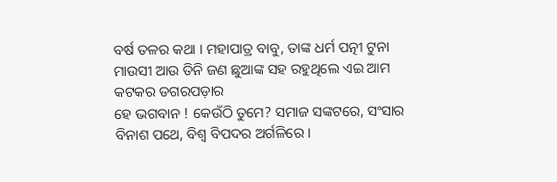ବର୍ଷ ତଳର କଥା । ମହାପାତ୍ର ବାବୁ, ତାଙ୍କ ଧର୍ମ ପତ୍ନୀ ଟୁନା ମାଉସୀ ଆଉ ତିନି ଜଣ ଛୁଆଙ୍କ ସହ ରହୁଥିଲେ ଏଇ ଆମ କଟକର ଡଗରପଡ଼ାର
ହେ ଭଗବାନ ! କେଉଁଠି ତୁମେ? ସମାଜ ସଙ୍କଟରେ, ସଂସାର ବିନାଶ ପଥେ, ବିଶ୍ୱ ବିପଦର ଅର୍ଗଳିରେ ।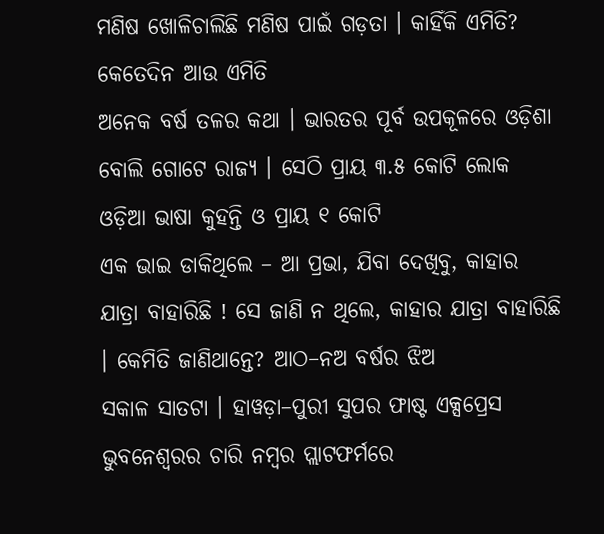ମଣିଷ ଖୋଳିଚାଲିଛି ମଣିଷ ପାଇଁ ଗଡ଼ତା । କାହିଁକି ଏମିତି? କେତେଦିନ ଆଉ ଏମିତି
ଅନେକ ବର୍ଷ ତଳର କଥା । ଭାରତର ପୂର୍ବ ଉପକୂଳରେ ଓଡ଼ିଶା ବୋଲି ଗୋଟେ ରାଜ୍ୟ । ସେଠି ପ୍ରାୟ ୩.୫ କୋଟି ଲୋକ ଓଡ଼ିଆ ଭାଷା କୁହନ୍ତି ଓ ପ୍ରାୟ ୧ କୋଟି
ଏକ ଭାଇ ଡାକିଥିଲେ – ଆ ପ୍ରଭା, ଯିବା ଦେଖିବୁ, କାହାର ଯାତ୍ରା ବାହାରିଛି ! ସେ ଜାଣି ନ ଥିଲେ, କାହାର ଯାତ୍ରା ବାହାରିଛି । କେମିତି ଜାଣିଥାନ୍ତେ? ଆଠ–ନଅ ବର୍ଷର ଝିଅ
ସକାଳ ସାତଟା । ହାୱଡ଼ା–ପୁରୀ ସୁପର ଫାଷ୍ଟ ଏକ୍ସପ୍ରେସ ଭୁବନେଶ୍ୱରର ଚାରି ନମ୍ବର ପ୍ଲାଟଫର୍ମରେ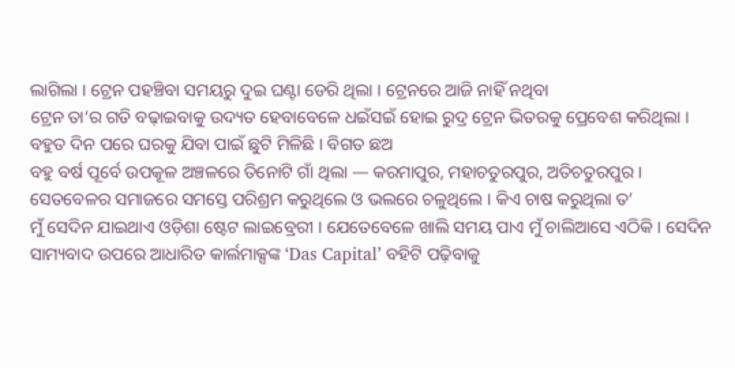ଲାଗିଲା । ଟ୍ରେନ ପହଞ୍ଚିବା ସମୟରୁ ଦୁଇ ଘଣ୍ଟା ଡେରି ଥିଲା । ଟ୍ରେନରେ ଆଜି ନାହିଁ ନଥିବା
ଟ୍ରେନ ତା‘ର ଗତି ବଢ଼ାଇବାକୁ ଉଦ୍ୟତ ହେବାବେଳେ ଧଇଁସଇଁ ହୋଇ ରୁଦ୍ର ଟ୍ରେନ ଭିତରକୁ ପ୍ରେବେଶ କରିଥିଲା । ବହୁତ ଦିନ ପରେ ଘରକୁ ଯିବା ପାଇଁ ଛୁଟି ମିଳିଛି । ବିଗତ ଛଅ
ବହୁ ବର୍ଷ ପୂର୍ବେ ଉପକୂଳ ଅଞ୍ଚଳରେ ତିନୋଟି ଗାଁ ଥିଲା — କରମାପୁର, ମହାଚତୁରପୁର, ଅତିଚତୁରପୁର । ସେତବେଳର ସମାଜରେ ସମସ୍ତେ ପରିଶ୍ରମ କରୁଥିଲେ ଓ ଭଲରେ ଚଳୁଥିଲେ । କିଏ ଚାଷ କରୁଥିଲା ତ‘
ମୁଁ ସେଦିନ ଯାଇଥାଏ ଓଡ଼ିଶା ଷ୍ଟେଟ ଲାଇବ୍ରେରୀ । ଯେତେବେଳେ ଖାଲି ସମୟ ପାଏ ମୁଁ ଚାଲିଆସେ ଏଠିକି । ସେଦିନ ସାମ୍ୟବାଦ ଉପରେ ଆଧାରିତ କାର୍ଲମାକ୍ସଙ୍କ ‘Das Capital’ ବହିଟି ପଢ଼ିବାକୁ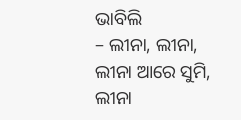ଭାବିଲି
– ଲୀନା, ଲୀନା, ଲୀନା ଆରେ ସୁମି, ଲୀନା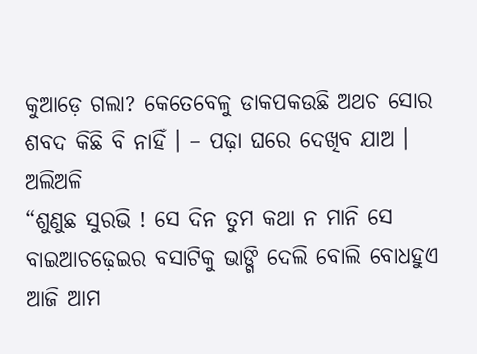କୁଆଡ଼େ ଗଲା? କେତେବେଳୁ ଡାକପକଉଛି ଅଥଚ ସୋର ଶବଦ କିଛି ବି ନାହିଁ । – ପଢ଼ା ଘରେ ଦେଖିବ ଯାଅ । ଅଲିଅଳି
“ଶୁଣୁଛ ସୁରଭି ! ସେ ଦିନ ତୁମ କଥା ନ ମାନି ସେ ବାଇଆଚଢ଼େଇର ବସାଟିକୁ ଭାଙ୍ଗି ଦେଲି ବୋଲି ବୋଧହୁଏ ଆଜି ଆମ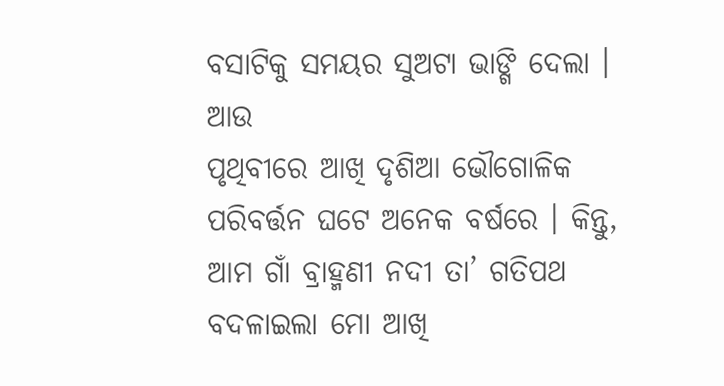ବସାଟିକୁ ସମୟର ସୁଅଟା ଭାଙ୍ଗି ଦେଲା । ଆଉ
ପୃଥିବୀରେ ଆଖି ଦୃଶିଆ ଭୌଗୋଳିକ ପରିବର୍ତ୍ତନ ଘଟେ ଅନେକ ବର୍ଷରେ । କିନ୍ତୁ, ଆମ ଗାଁ ବ୍ରାହ୍ମଣୀ ନଦୀ ତା’ ଗତିପଥ ବଦଳାଇଲା ମୋ ଆଖି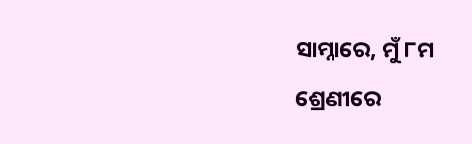ସାମ୍ନାରେ, ମୁଁ ୮ମ ଶ୍ରେଣୀରେ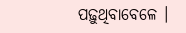ପଢ଼ୁଥିବାବେଳେ ।